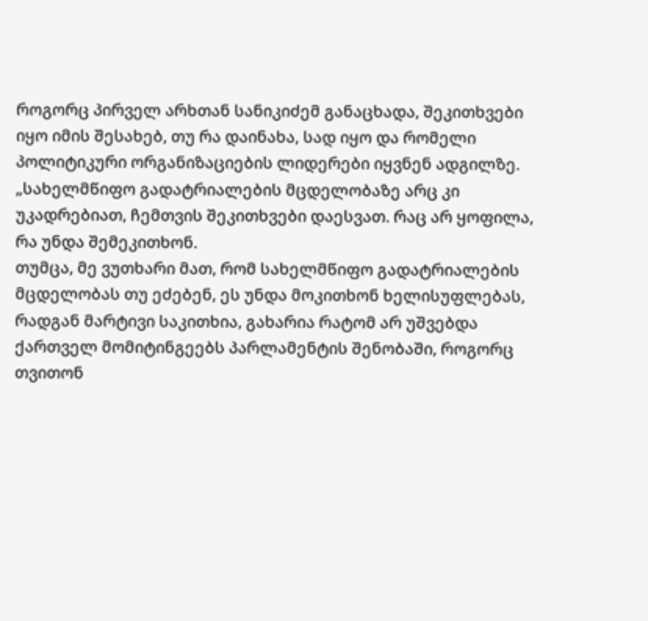როგორც პირველ არხთან სანიკიძემ განაცხადა, შეკითხვები იყო იმის შესახებ, თუ რა დაინახა, სად იყო და რომელი პოლიტიკური ორგანიზაციების ლიდერები იყვნენ ადგილზე.
„სახელმწიფო გადატრიალების მცდელობაზე არც კი უკადრებიათ, ჩემთვის შეკითხვები დაესვათ. რაც არ ყოფილა, რა უნდა შემეკითხონ.
თუმცა, მე ვუთხარი მათ, რომ სახელმწიფო გადატრიალების მცდელობას თუ ეძებენ, ეს უნდა მოკითხონ ხელისუფლებას, რადგან მარტივი საკითხია, გახარია რატომ არ უშვებდა ქართველ მომიტინგეებს პარლამენტის შენობაში, როგორც თვითონ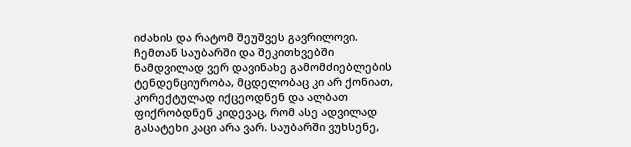იძახის და რატომ შეუშვეს გავრილოვი.
ჩემთან საუბარში და შეკითხვებში ნამდვილად ვერ დავინახე გამომძიებლების ტენდენციურობა, მცდელობაც კი არ ქონიათ, კორექტულად იქცეოდნენ და ალბათ ფიქრობდნენ კიდევაც, რომ ასე ადვილად გასატეხი კაცი არა ვარ. საუბარში ვუხსენე,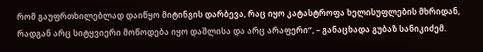რომ გაუფრთხილებლად დაიწყო მიტინგის დარბევა, რაც იყო კატასტროფა ხელისუფლების მხრიდან, რადგან არც სიტყვიერი მოწოდება იყო დაშლისა და არც არაფერი“, – განაცხადა გუბაზ სანიკიძემ.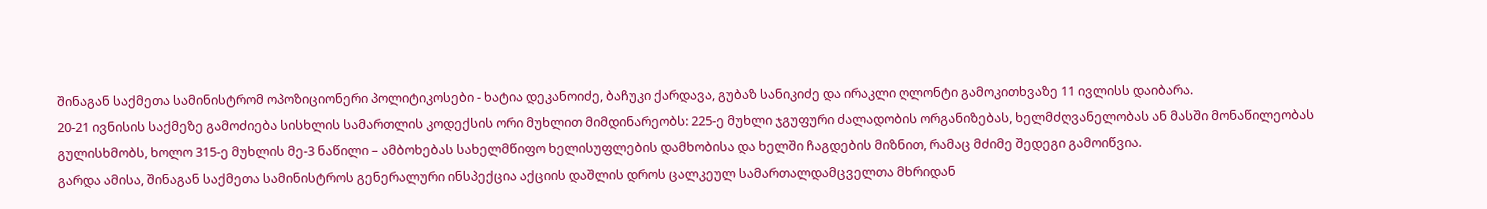შინაგან საქმეთა სამინისტრომ ოპოზიციონერი პოლიტიკოსები - ხატია დეკანოიძე, ბაჩუკი ქარდავა, გუბაზ სანიკიძე და ირაკლი ღლონტი გამოკითხვაზე 11 ივლისს დაიბარა.
20-21 ივნისის საქმეზე გამოძიება სისხლის სამართლის კოდექსის ორი მუხლით მიმდინარეობს: 225-ე მუხლი ჯგუფური ძალადობის ორგანიზებას, ხელმძღვანელობას ან მასში მონაწილეობას გულისხმობს, ხოლო 315-ე მუხლის მე-3 ნაწილი – ამბოხებას სახელმწიფო ხელისუფლების დამხობისა და ხელში ჩაგდების მიზნით, რამაც მძიმე შედეგი გამოიწვია.
გარდა ამისა, შინაგან საქმეთა სამინისტროს გენერალური ინსპექცია აქციის დაშლის დროს ცალკეულ სამართალდამცველთა მხრიდან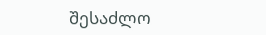შესაძლო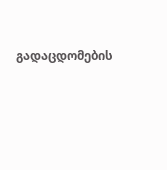გადაცდომების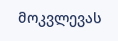მოკვლევას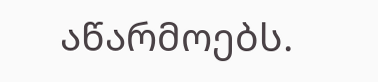აწარმოებს.